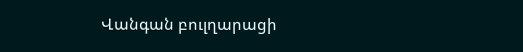Վանգան բուլղարացի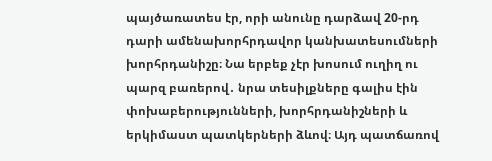պայծառատես էր, որի անունը դարձավ 20-րդ դարի ամենախորհրդավոր կանխատեսումների խորհրդանիշը։ Նա երբեք չէր խոսում ուղիղ ու պարզ բառերով․ նրա տեսիլքները գալիս էին փոխաբերությունների, խորհրդանիշների և երկիմաստ պատկերների ձևով։ Այդ պատճառով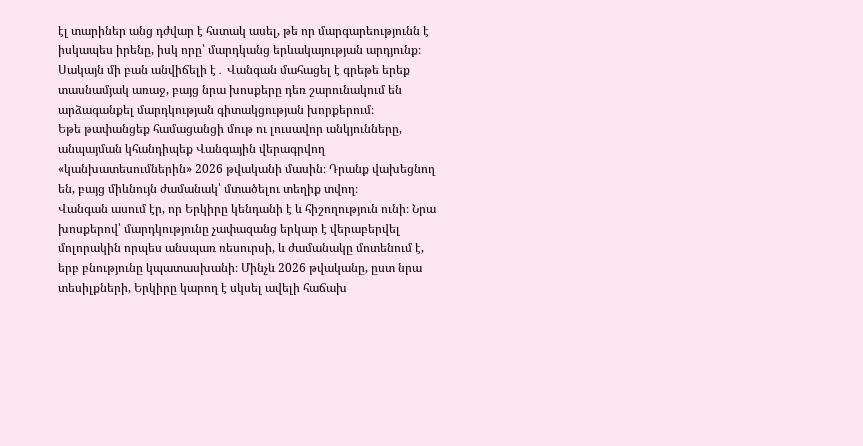էլ տարիներ անց դժվար է հստակ ասել, թե որ մարգարեությունն է իսկապես իրենը, իսկ որը՝ մարդկանց երևակայության արդյունք։ Սակայն մի բան անվիճելի է․ Վանգան մահացել է գրեթե երեք տասնամյակ առաջ, բայց նրա խոսքերը դեռ շարունակում են արձագանքել մարդկության գիտակցության խորքերում։
Եթե թափանցեք համացանցի մութ ու լուսավոր անկյունները, անպայման կհանդիպեք Վանգային վերագրվող «կանխատեսումներին» 2026 թվականի մասին։ Դրանք վախեցնող են, բայց միևնույն ժամանակ՝ մտածելու տեղիք տվող։
Վանգան ասում էր, որ Երկիրը կենդանի է և հիշողություն ունի։ Նրա խոսքերով՝ մարդկությունը չափազանց երկար է վերաբերվել մոլորակին որպես անսպառ ռեսուրսի, և ժամանակը մոտենում է, երբ բնությունը կպատասխանի։ Մինչև 2026 թվականը, ըստ նրա տեսիլքների, Երկիրը կարող է սկսել ավելի հաճախ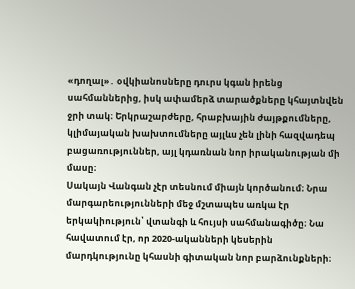«դողալ»․ օվկիանոսները դուրս կգան իրենց սահմաններից, իսկ ափամերձ տարածքները կհայտնվեն ջրի տակ։ Երկրաշարժերը, հրաբխային ժայթքումները, կլիմայական խախտումները այլևս չեն լինի հազվադեպ բացառություններ, այլ կդառնան նոր իրականության մի մասը։
Սակայն Վանգան չէր տեսնում միայն կործանում։ Նրա մարգարեությունների մեջ մշտապես առկա էր երկակիություն՝ վտանգի և հույսի սահմանագիծը։ Նա հավատում էր, որ 2020-ականների կեսերին մարդկությունը կհասնի գիտական նոր բարձունքների։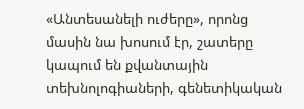«Անտեսանելի ուժերը», որոնց մասին նա խոսում էր, շատերը կապում են քվանտային տեխնոլոգիաների, գենետիկական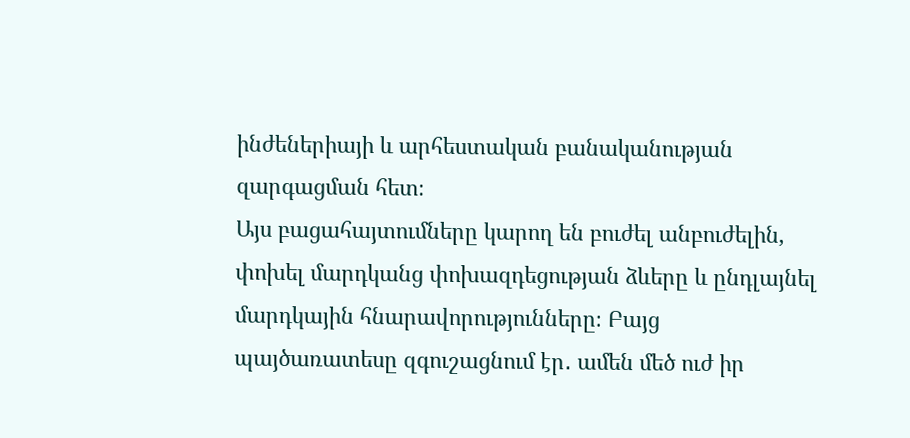ինժեներիայի և արհեստական բանականության զարգացման հետ։
Այս բացահայտումները կարող են բուժել անբուժելին, փոխել մարդկանց փոխազդեցության ձևերը և ընդլայնել մարդկային հնարավորությունները։ Բայց պայծառատեսը զգուշացնում էր․ ամեն մեծ ուժ իր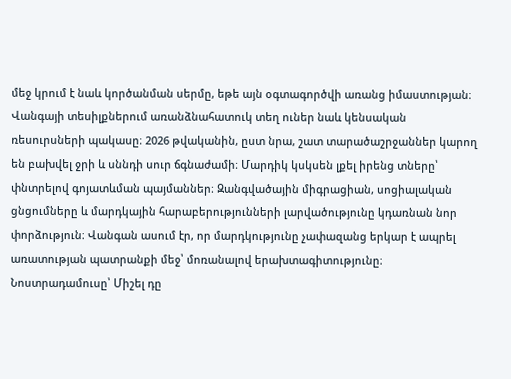մեջ կրում է նաև կործանման սերմը, եթե այն օգտագործվի առանց իմաստության։
Վանգայի տեսիլքներում առանձնահատուկ տեղ ուներ նաև կենսական ռեսուրսների պակասը։ 2026 թվականին, ըստ նրա, շատ տարածաշրջաններ կարող են բախվել ջրի և սննդի սուր ճգնաժամի։ Մարդիկ կսկսեն լքել իրենց տները՝ փնտրելով գոյատևման պայմաններ։ Զանգվածային միգրացիան, սոցիալական ցնցումները և մարդկային հարաբերությունների լարվածությունը կդառնան նոր փորձություն։ Վանգան ասում էր, որ մարդկությունը չափազանց երկար է ապրել առատության պատրանքի մեջ՝ մոռանալով երախտագիտությունը։
Նոստրադամուսը՝ Միշել դը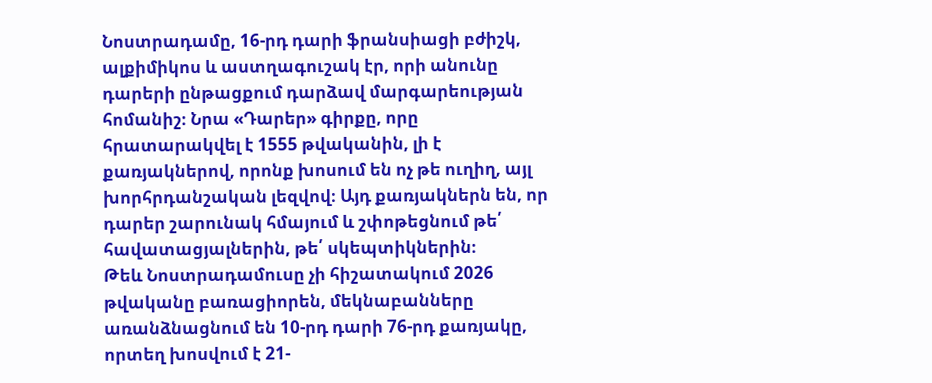Նոստրադամը, 16-րդ դարի ֆրանսիացի բժիշկ, ալքիմիկոս և աստղագուշակ էր, որի անունը դարերի ընթացքում դարձավ մարգարեության հոմանիշ։ Նրա «Դարեր» գիրքը, որը հրատարակվել է 1555 թվականին, լի է քառյակներով, որոնք խոսում են ոչ թե ուղիղ, այլ խորհրդանշական լեզվով։ Այդ քառյակներն են, որ դարեր շարունակ հմայում և շփոթեցնում թե՛ հավատացյալներին, թե՛ սկեպտիկներին։
Թեև Նոստրադամուսը չի հիշատակում 2026 թվականը բառացիորեն, մեկնաբանները առանձնացնում են 10-րդ դարի 76-րդ քառյակը, որտեղ խոսվում է 21-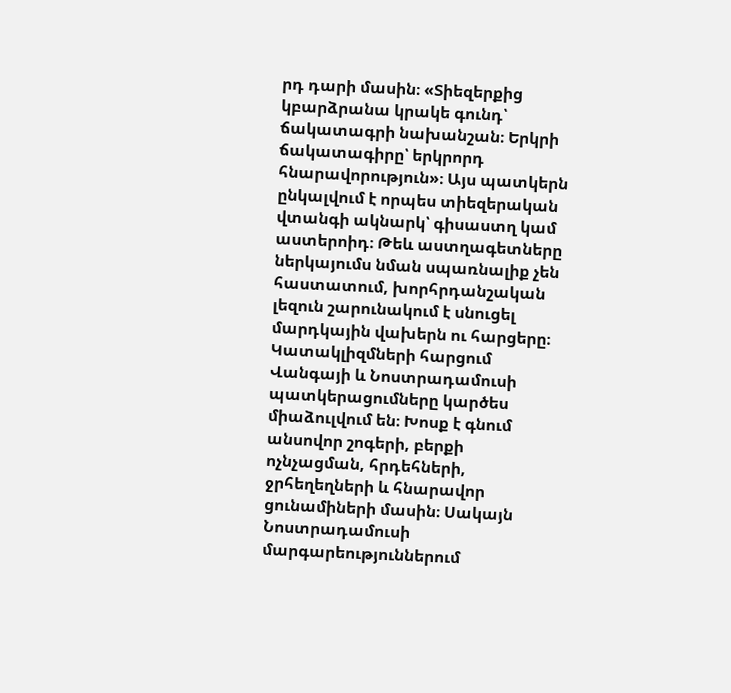րդ դարի մասին։ «Տիեզերքից կբարձրանա կրակե գունդ՝ ճակատագրի նախանշան։ Երկրի ճակատագիրը՝ երկրորդ հնարավորություն»։ Այս պատկերն ընկալվում է որպես տիեզերական վտանգի ակնարկ՝ գիսաստղ կամ աստերոիդ։ Թեև աստղագետները ներկայումս նման սպառնալիք չեն հաստատում, խորհրդանշական լեզուն շարունակում է սնուցել մարդկային վախերն ու հարցերը։
Կատակլիզմների հարցում Վանգայի և Նոստրադամուսի պատկերացումները կարծես միաձուլվում են։ Խոսք է գնում անսովոր շոգերի, բերքի ոչնչացման, հրդեհների, ջրհեղեղների և հնարավոր ցունամիների մասին։ Սակայն Նոստրադամուսի մարգարեություններում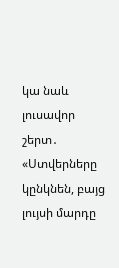կա նաև լուսավոր շերտ․ «Ստվերները կընկնեն, բայց լույսի մարդը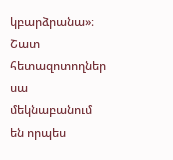կբարձրանա»։ Շատ հետազոտողներ սա մեկնաբանում են որպես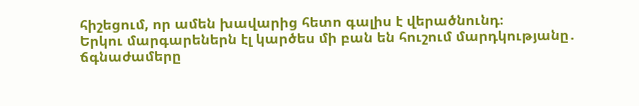հիշեցում, որ ամեն խավարից հետո գալիս է վերածնունդ։
Երկու մարգարեներն էլ կարծես մի բան են հուշում մարդկությանը․ ճգնաժամերը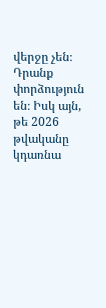վերջը չեն։ Դրանք փորձություն են։ Իսկ այն, թե 2026 թվականը կդառնա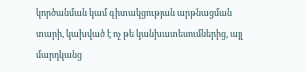կործանման կամ գիտակցության արթնացման տարի, կախված է ոչ թե կանխատեսումներից, այլ մարդկանց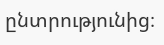ընտրությունից։